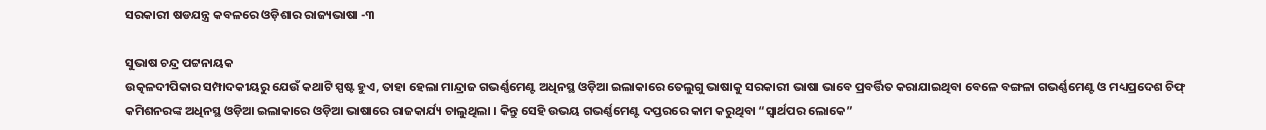ସରକାରୀ ଷଡଯନ୍ତ୍ର କବଳରେ ଓଡ଼ିଶାର ରାଜ୍ୟଭାଷା -୩

ସୁଭାଷ ଚନ୍ଦ୍ର ପଟ୍ଟନାୟକ
ଉତ୍କଳଦୀପିକାର ସମ୍ପାଦକୀୟରୁ ଯେଉଁ କଥାଟି ସ୍ପଷ୍ଟ ହୁଏ, ତାହା ହେଲା ମାନ୍ଦ୍ରାଜ ଗଭର୍ଣ୍ଣମେଣ୍ଟ ଅଧିନସ୍ଥ ଓଡ଼ିଆ ଇଲାକାରେ ତେଲୁଗୁ ଭାଷାକୁ ସରକାରୀ ଭାଷା ଭାବେ ପ୍ରବର୍ତ୍ତିତ କରାଯାଇଥିବା ବେଳେ ବଙ୍ଗଳା ଗଭର୍ଣ୍ଣମେଣ୍ଟ ଓ ମଧ୍ୟପ୍ରଦେଶ ଚିଫ୍ କମିଶନରଙ୍କ ଅଧିନସ୍ଥ ଓଡ଼ିଆ ଇଲାକାରେ ଓଡ଼ିଆ ଭାଷାରେ ରାଜକାର୍ଯ୍ୟ ଚାଲୁଥିଲା । କିନ୍ତୁ ସେହି ଉଭୟ ଗଭର୍ଣ୍ଣମେଣ୍ଟ ଦପ୍ତରରେ କାମ କରୁଥିବା “ସ୍ଵାର୍ଥପର ଲୋକେ”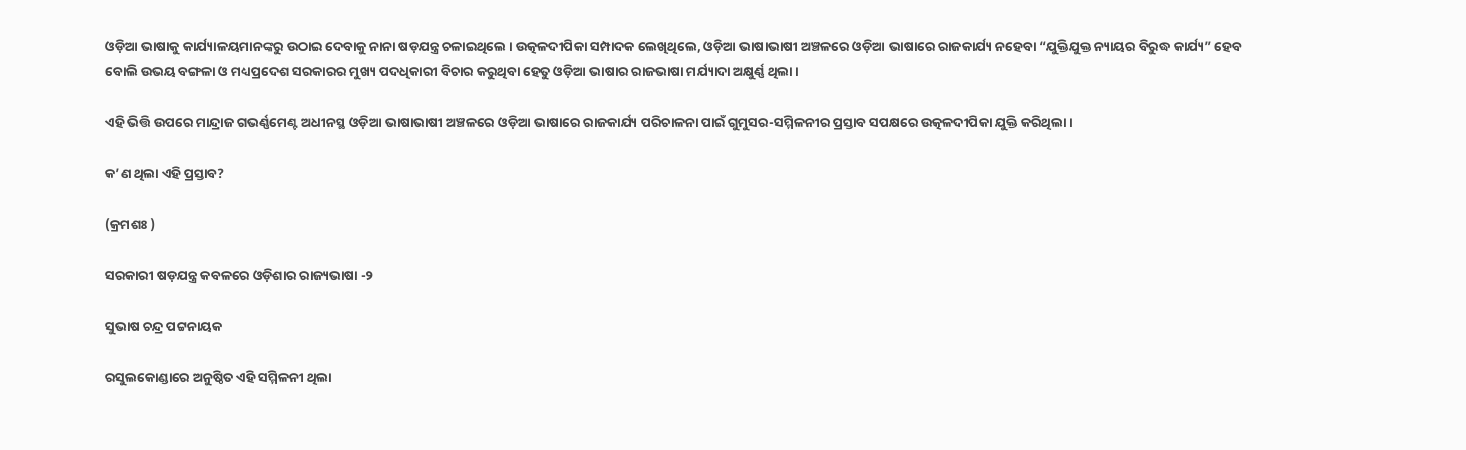ଓଡ଼ିଆ ଭାଷାକୁ କାର୍ଯ୍ୟାଳୟମାନଙ୍କରୁ ଉଠାଇ ଦେବାକୁ ନାନା ଷଡ଼ଯନ୍ତ୍ର ଚଳାଇଥିଲେ । ଉତ୍କଳଦୀପିକା ସମ୍ପାଦକ ଲେଖିଥିଲେ, ଓଡ଼ିଆ ଭାଷାଭାଷୀ ଅଞ୍ଚଳରେ ଓଡ଼ିଆ ଭାଷାରେ ରାଜକାର୍ଯ୍ୟ ନହେବା “ଯୁକ୍ତିଯୁକ୍ତ ନ୍ୟାୟର ବିରୁଦ୍ଧ କାର୍ଯ୍ୟ” ହେବ ବୋଲି ଉଭୟ ବଙ୍ଗଳା ଓ ମଧ୍ୟପ୍ରଦେଶ ସରକାରର ମୁଖ୍ୟ ପଦଧିକାରୀ ବିଚାର କରୁଥିବା ହେତୁ ଓଡ଼ିଆ ଭାଷାର ରାଜଭାଷା ମର୍ଯ୍ୟାଦା ଅକ୍ଷୁର୍ଣ୍ଣ ଥିଲା ।

ଏହି ଭିତ୍ତି ଉପରେ ମାନ୍ଦ୍ରାଜ ଗଭର୍ଣ୍ଣମେଣ୍ଟ ଅଧୀନସ୍ଥ ଓଡ଼ିଆ ଭାଷାଭାଷୀ ଅଞ୍ଚଳରେ ଓଡ଼ିଆ ଭାଷାରେ ରାଜକାର୍ଯ୍ୟ ପରିଚାଳନା ପାଇଁ ଗୁମୁସର-ସମ୍ମିଳନୀର ପ୍ରସ୍ତାବ ସପକ୍ଷରେ ଉତ୍କଳଦୀପିକା ଯୁକ୍ତି କରିଥିଲା ।

କ’ଣ ଥିଲା ଏହି ପ୍ରସ୍ତାବ?

(କ୍ରମଶଃ )

ସରକାରୀ ଷଡ଼ଯନ୍ତ୍ର କବଳରେ ଓଡ଼ିଶାର ରାଜ୍ୟଭାଷା -୨

ସୁଭାଷ ଚନ୍ଦ୍ର ପଟ୍ଟନାୟକ

ରସୁଲକୋଣ୍ଡାରେ ଅନୁଷ୍ଠିତ ଏହି ସମ୍ମିଳନୀ ଥିଲା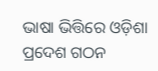ଭାଷା ଭିତ୍ତିରେ ଓଡ଼ିଶା ପ୍ରଦେଶ ଗଠନ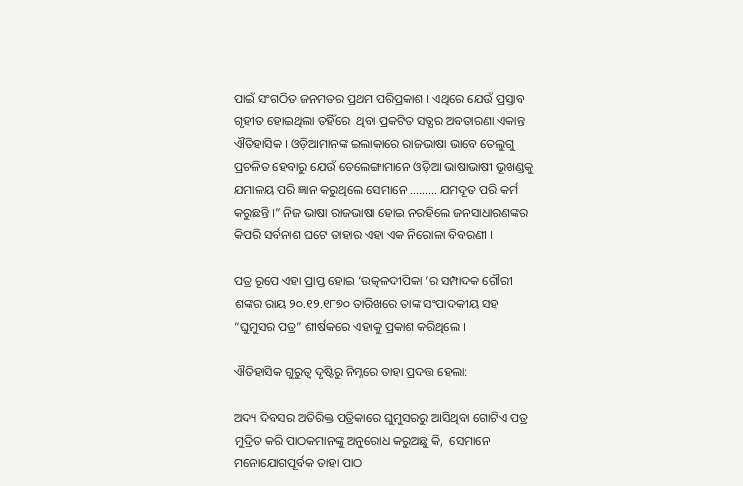ପାଇଁ ସଂଗଠିତ ଜନମତର ପ୍ରଥମ ପରିପ୍ରକାଶ । ଏଥିରେ ଯେଉଁ ପ୍ରସ୍ତାବ ଗୃହୀତ ହୋଇଥିଲା ତହିଁରେ  ଥିବା ପ୍ରକଟିତ ସତ୍ଯର ଅବତାରଣା ଏକାନ୍ତ ଐତିହାସିକ । ଓଡ଼ିଆମାନଙ୍କ ଇଲାକାରେ ରାଜଭାଷା ଭାବେ ତେଲୁଗୁ ପ୍ରଚଳିତ ହେବାରୁ ଯେଉଁ ତେଲେଙ୍ଗାମାନେ ଓଡ଼ିଆ ଭାଷାଭାଷୀ ଭୂଖଣ୍ଡକୁ ଯମାଳୟ ପରି ଜ୍ଞାନ କରୁଥିଲେ ସେମାନେ ……… ଯମଦୂତ ପରି କର୍ମ କରୁଛନ୍ତି ।” ନିଜ ଭାଷା ରାଜଭାଷା ହୋଇ ନରହିଲେ ଜନସାଧାରଣଙ୍କର କିପରି ସର୍ବନାଶ ଘଟେ ତାହାର ଏହା ଏକ ନିରୋଳା ବିବରଣୀ ।

ପତ୍ର ରୂପେ ଏହା ପ୍ରାପ୍ତ ହୋଇ ‘ଉତ୍କଳଦୀପିକା ‘ର ସମ୍ପାଦକ ଗୌରୀ ଶଙ୍କର ରାୟ ୨୦.୧୨.୧୮୭୦ ତାରିଖରେ ତାଙ୍କ ସଂପାଦକୀୟ ସହ “ଘୁମୁସର ପତ୍ର” ଶୀର୍ଷକରେ ଏହାକୁ ପ୍ରକାଶ କରିଥିଲେ ।

ଐତିହାସିକ ଗୁରୁତ୍ଵ ଦୃଷ୍ଟିରୁ ନିମ୍ନରେ ତାହା ପ୍ରଦତ୍ତ ହେଲା:

ଅଦ୍ୟ ଦିବସର ଅତିରିକ୍ତ ପତ୍ରିକାରେ ଘୁମୁସରରୁ ଆସିଥିବା ଗୋଟିଏ ପତ୍ର ମୁଦ୍ରିତ କରି ପାଠକମାନଙ୍କୁ ଅନୁରୋଧ କରୁଅଛୁ କି,  ସେମାନେ ମନୋଯୋଗପୂର୍ବକ ତାହା ପାଠ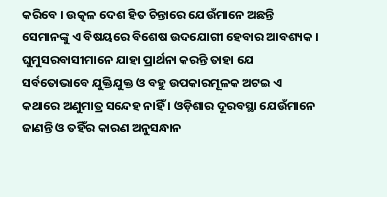କରିବେ । ଉତ୍କଳ ଦେଶ ହିତ ଚିନ୍ତାରେ ଯେଉଁମାନେ ଅଛନ୍ତି ସେମାନଙ୍କୁ ଏ ବିଷୟରେ ବିଶେଷ ଉଦଯୋଗୀ ହେବାର ଆବଶ୍ୟକ । ଘୁମୁସରବାସୀମାନେ ଯାହା ପ୍ରାର୍ଥନା କରନ୍ତି ତାହା ଯେ ସର୍ବତୋଭାବେ ଯୁକ୍ତିଯୁକ୍ତ ଓ ବହୁ ଉପକାରମୂଳକ ଅଟଇ ଏ କଥାରେ ଅଣୁମାତ୍ର ସନ୍ଦେହ ନାହିଁ । ଓଡ଼ିଶାର ଦୂରବସ୍ଥା ଯେଉଁମାନେ ଜାଣନ୍ତି ଓ ତହିଁର କାରଣ ଅନୁସନ୍ଧାନ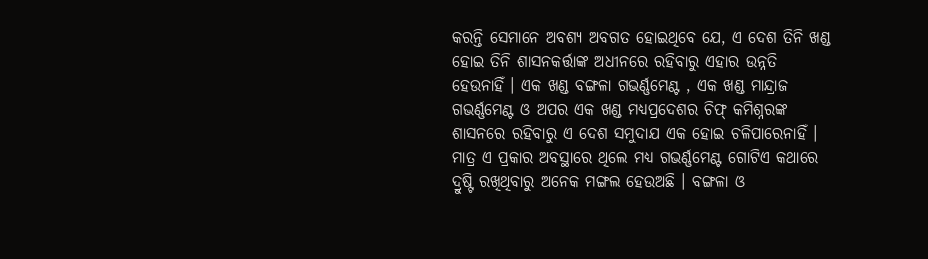କରନ୍ତି ସେମାନେ ଅବଶ୍ୟ ଅବଗତ ହୋଇଥିବେ ଯେ, ଏ ଦେଶ ତିନି ଖଣ୍ଡ ହୋଇ ତିନି ଶାସନକର୍ତ୍ତାଙ୍କ ଅଧୀନରେ ରହିବାରୁ ଏହାର ଉନ୍ନତି ହେଉନାହିଁ । ଏକ ଖଣ୍ଡ ବଙ୍ଗଳା ଗଭର୍ଣ୍ଣମେଣ୍ଟ , ଏକ ଖଣ୍ଡ ମାନ୍ଦ୍ରାଜ ଗଭର୍ଣ୍ଣମେଣ୍ଟ ଓ ଅପର ଏକ ଖଣ୍ଡ ମଧ୍ୟପ୍ରଦେଶର ଚିଫ୍ କମିଶ୍ନରଙ୍କ ଶାସନରେ ରହିବାରୁ ଏ ଦେଶ ସମୁଦାଯ ଏକ ହୋଇ ଚଳିପାରେନାହିଁ । ମାତ୍ର ଏ ପ୍ରକାର ଅବସ୍ଥାରେ ଥିଲେ ମଧ୍ୟ ଗଭର୍ଣ୍ଣମେଣ୍ଟ ଗୋଟିଏ କଥାରେ ଦ୍ରୁଷ୍ଟି ରଖିଥିବାରୁ ଅନେକ ମଙ୍ଗଲ ହେଉଅଛି । ବଙ୍ଗଳା ଓ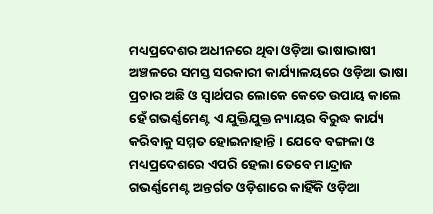ମଧ୍ୟପ୍ରଦେଶର ଅଧୀନରେ ଥିବା ଓଡ଼ିଆ ଭାଷାଭାଷୀ ଅଞ୍ଚଳରେ ସମସ୍ତ ସରକାରୀ କାର୍ଯ୍ୟାଳୟରେ ଓଡ଼ିଆ ଭାଷା ପ୍ରଚାର ଅଛି ଓ ସ୍ଵାର୍ଥପର ଲୋକେ କେତେ ଉପାୟ କାଲେ ହେଁ ଗଭର୍ଣ୍ଣମେଣ୍ଟ ଏ ଯୁକ୍ତିଯୁକ୍ତ ନ୍ୟାୟର ବିରୁଦ୍ଧ କାର୍ଯ୍ୟ କରିବାକୁ ସମ୍ମତ ହୋଇନାହାନ୍ତି । ଯେବେ ବଙ୍ଗଳା ଓ ମଧ୍ୟପ୍ରଦେଶରେ ଏପରି ହେଲା ତେବେ ମାନ୍ଦ୍ରାଜ ଗଭର୍ଣ୍ଣମେଣ୍ଟ ଅନ୍ତର୍ଗତ ଓଡ଼ିଶାରେ କାହିଁକି ଓଡ଼ିଆ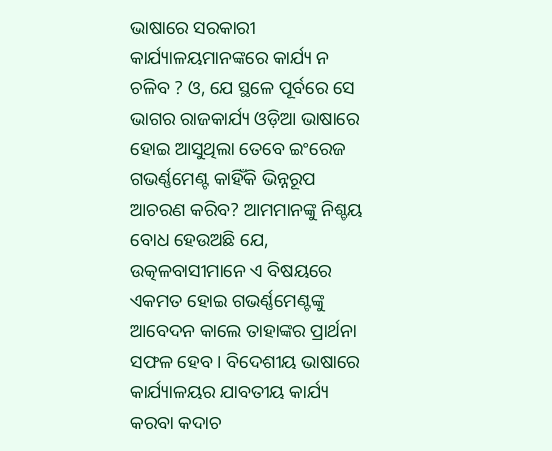ଭାଷାରେ ସରକାରୀ କାର୍ଯ୍ୟାଳୟମାନଙ୍କରେ କାର୍ଯ୍ୟ ନ ଚଳିବ ? ଓ, ଯେ ସ୍ଥଳେ ପୂର୍ବରେ ସେ ଭାଗର ରାଜକାର୍ଯ୍ୟ ଓଡ଼ିଆ ଭାଷାରେ ହୋଇ ଆସୁଥିଲା ତେବେ ଇଂରେଜ ଗଭର୍ଣ୍ଣମେଣ୍ଟ କାହିଁକି ଭିନ୍ନରୂପ ଆଚରଣ କରିବ? ଆମମାନଙ୍କୁ ନିଶ୍ଚୟ ବୋଧ ହେଉଅଛି ଯେ, ଉତ୍କଳବାସୀମାନେ ଏ ବିଷୟରେ ଏକମତ ହୋଇ ଗଭର୍ଣ୍ଣମେଣ୍ଟଙ୍କୁ ଆବେଦନ କାଲେ ତାହାଙ୍କର ପ୍ରାର୍ଥନା ସଫଳ ହେବ । ବିଦେଶୀୟ ଭାଷାରେ କାର୍ଯ୍ୟାଳୟର ଯାବତୀୟ କାର୍ଯ୍ୟ କରବା କଦାଚ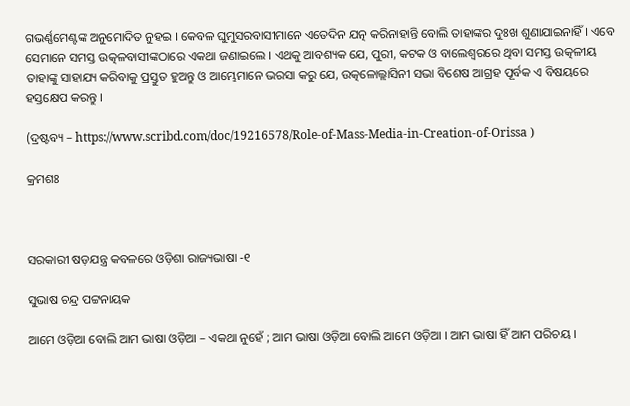ଗଭର୍ଣ୍ଣମେଣ୍ଟଙ୍କ ଅନୁମୋଦିତ ନୁହଇ । କେବଳ ଘୁମୁସରବାସୀମାନେ ଏତେଦିନ ଯତ୍ନ କରିନାହାନ୍ତି ବୋଲି ତାହାଙ୍କର ଦୁଃଖ ଶୁଣାଯାଇନାହିଁ । ଏବେ ସେମାନେ ସମସ୍ତ ଉତ୍କଳବାସୀଙ୍କଠାରେ ଏକଥା ଜଣାଇଲେ । ଏଥକୁ ଆବଶ୍ୟକ ଯେ, ପୁରୀ, କଟକ ଓ ବାଲେଶ୍ବରରେ ଥିବା ସମସ୍ତ ଉତ୍କଳୀୟ ତାହାଙ୍କୁ ସାହାଯ୍ୟ କରିବାକୁ ପ୍ରସ୍ତୁତ ହୁଅନ୍ତୁ ଓ ଆମ୍ଭେମାନେ ଭରସା କରୁ ଯେ, ଉତ୍କଳୋଲ୍ଲାସିନୀ ସଭା ବିଶେଷ ଆଗ୍ରହ ପୂର୍ବକ ଏ ବିଷୟରେ ହସ୍ତକ୍ଷେପ କରନ୍ତୁ ।

(ଦ୍ରଷ୍ଟବ୍ୟ – https://www.scribd.com/doc/19216578/Role-of-Mass-Media-in-Creation-of-Orissa )

କ୍ରମଶଃ



ସରକାରୀ ଷଡ଼ଯନ୍ତ୍ର କବଳରେ ଓଡ଼ିଶା ରାଜ୍ୟଭାଷା -୧

ସୁଭାଷ ଚନ୍ଦ୍ର ପଟ୍ଟନାୟକ

ଆମେ ଓଡ଼ିଆ ବୋଲି ଆମ ଭାଷା ଓଡ଼ିଆ – ଏକଥା ନୁହେଁ ; ଆମ ଭାଷା ଓଡ଼ିଆ ବୋଲି ଆମେ ଓଡ଼ିଆ । ଆମ ଭାଷା ହିଁ ଆମ ପରିଚୟ ।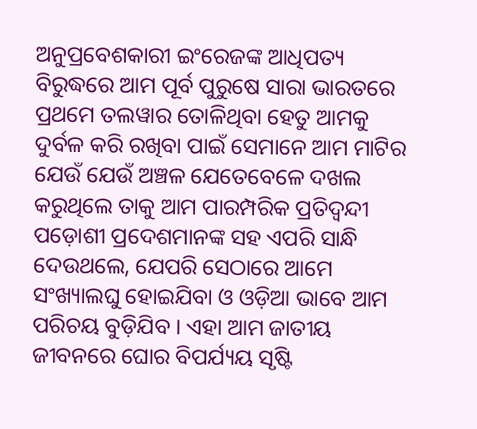ଅନୁପ୍ରବେଶକାରୀ ଇଂରେଜଙ୍କ ଆଧିପତ୍ୟ ବିରୁଦ୍ଧରେ ଆମ ପୂର୍ବ ପୁରୁଷେ ସାରା ଭାରତରେ ପ୍ରଥମେ ତଲୱାର ତୋଳିଥିବା ହେତୁ ଆମକୁ ଦୁର୍ବଳ କରି ରଖିବା ପାଇଁ ସେମାନେ ଆମ ମାଟିର ଯେଉଁ ଯେଉଁ ଅଞ୍ଚଳ ଯେତେବେଳେ ଦଖଲ କରୁଥିଲେ ତାକୁ ଆମ ପାରମ୍ପରିକ ପ୍ରତିଦ୍ଵନ୍ଦୀ ପଡ଼ୋଶୀ ପ୍ରଦେଶମାନଙ୍କ ସହ ଏପରି ସାନ୍ଧି ଦେଉଥଲେ, ଯେପରି ସେଠାରେ ଆମେ ସଂଖ୍ୟାଲଘୁ ହୋଇଯିବା ଓ ଓଡ଼ିଆ ଭାବେ ଆମ ପରିଚୟ ବୁଡ଼ିଯିବ । ଏହା ଆମ ଜାତୀୟ ଜୀବନରେ ଘୋର ବିପର୍ଯ୍ୟୟ ସୃଷ୍ଟି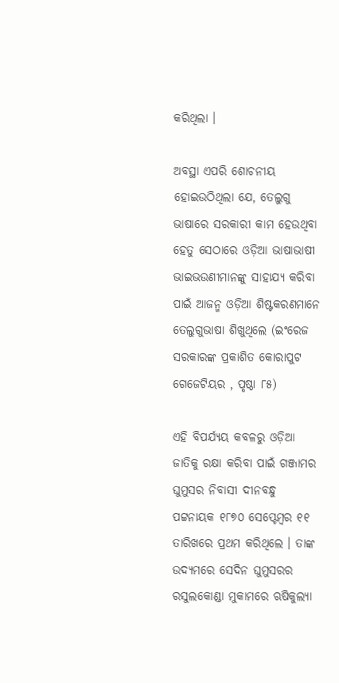କରିଥିଲା ।

ଅବସ୍ଥା ଏପରି ଶୋଚନୀୟ ହୋଇଉଠିଥିଲା ଯେ, ତେଲୁଗୁ ଭାଷାରେ ସରକାରୀ କାମ ହେଉଥିବା ହେତୁ ସେଠାରେ ଓଡ଼ିଆ ଭାଷାଭାଷୀ ଭାଇଭଉଣୀମାନଙ୍କୁ ସାହାଯ୍ୟ କରିବା ପାଇଁ ଆଜନ୍ମ ଓଡ଼ିଆ ଶିଷ୍ଟକରଣମାନେ ତେଲୁଗୁଭାଷା ଶିଖୁଥିଲେ (ଇଂରେଜ ସରକାରଙ୍କ ପ୍ରକାଶିତ କୋରାପୁଟ ଗେଜେଟିୟର , ପୃଷ୍ଠା ୮୫)

ଏହି ବିପର୍ଯ୍ୟୟ କବଳରୁ ଓଡ଼ିଆ ଜାତିକୁ ରକ୍ଷା କରିବା ପାଇଁ ଗଞ୍ଜାମର ଘୁମୁସର ନିବାସୀ ଦୀନବନ୍ଧୁ ପଟ୍ଟନାୟକ ୧୮୭୦ ସେପ୍ଟେମ୍ବର ୧୧ ତାରିଖରେ ପ୍ରଥମ କରିଥିଲେ । ତାଙ୍କ ଉଦ୍ୟମରେ ସେଦିନ ଘୁମୁସରର ରସୁଲକୋଣ୍ଡା ମୁକାମରେ ଋଷିକୁଲ୍ୟା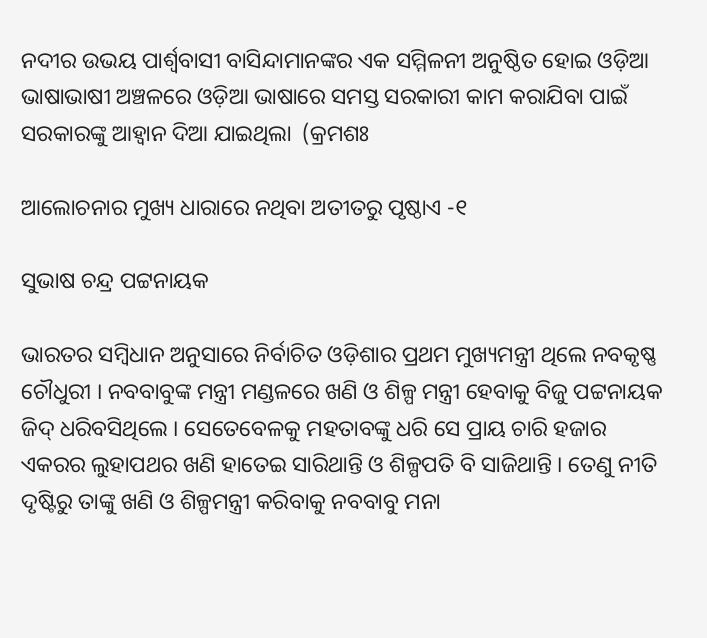ନଦୀର ଉଭୟ ପାର୍ଶ୍ଵବାସୀ ବାସିନ୍ଦାମାନଙ୍କର ଏକ ସମ୍ମିଳନୀ ଅନୁଷ୍ଠିତ ହୋଇ ଓଡ଼ିଆ ଭାଷାଭାଷୀ ଅଞ୍ଚଳରେ ଓଡ଼ିଆ ଭାଷାରେ ସମସ୍ତ ସରକାରୀ କାମ କରାଯିବା ପାଇଁ ସରକାରଙ୍କୁ ଆହ୍ଵାନ ଦିଆ ଯାଇଥିଲା  (କ୍ରମଶଃ

ଆଲୋଚନାର ମୁଖ୍ୟ ଧାରାରେ ନଥିବା ଅତୀତରୁ ପୃଷ୍ଠାଏ -୧

ସୁଭାଷ ଚନ୍ଦ୍ର ପଟ୍ଟନାୟକ

ଭାରତର ସମ୍ବିଧାନ ଅନୁସାରେ ନିର୍ବାଚିତ ଓଡ଼ିଶାର ପ୍ରଥମ ମୁଖ୍ୟମନ୍ତ୍ରୀ ଥିଲେ ନବକୃଷ୍ଣ ଚୌଧୁରୀ । ନବବାବୁଙ୍କ ମନ୍ତ୍ରୀ ମଣ୍ଡଳରେ ଖଣି ଓ ଶିଳ୍ପ ମନ୍ତ୍ରୀ ହେବାକୁ ବିଜୁ ପଟ୍ଟନାୟକ ଜିଦ୍ ଧରିବସିଥିଲେ । ସେତେବେଳକୁ ମହତାବଙ୍କୁ ଧରି ସେ ପ୍ରାୟ ଚାରି ହଜାର ଏକରର ଲୁହାପଥର ଖଣି ହାତେଇ ସାରିଥାନ୍ତି ଓ ଶିଳ୍ପପତି ବି ସାଜିଥାନ୍ତି । ତେଣୁ ନୀତି ଦୃଷ୍ଟିରୁ ତାଙ୍କୁ ଖଣି ଓ ଶିଳ୍ପମନ୍ତ୍ରୀ କରିବାକୁ ନବବାବୁ ମନା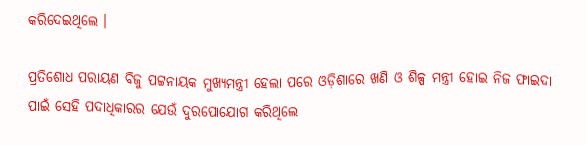କରିଦେଇଥିଲେ ।

ପ୍ରତିଶୋଧ ପରାୟଣ ବିଜୁ ପଟ୍ଟନାୟକ ମୁଖ୍ୟମନ୍ତ୍ରୀ ହେଲା ପରେ ଓଡ଼ିଶାରେ ଖଣି ଓ ଶିଳ୍ପ ମନ୍ତ୍ରୀ ହୋଇ ନିଜ ଫାଇଦା ପାଇଁ ସେହି ପଦାଧିକାରର ଯେଉଁ ଦୁରପୋଯୋଗ କରିଥିଲେ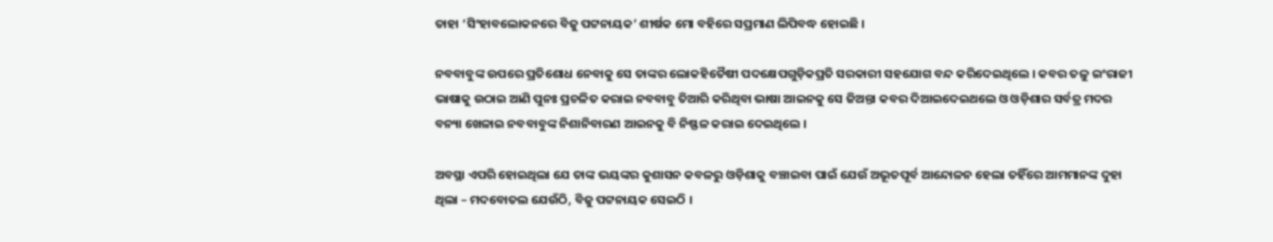ତାହା ‘ସିଂହାବଲୋକନରେ ବିଜୁ ପଟ୍ଟନାୟକ’ ଶୀର୍ଷକ ମୋ ବହିରେ ସପ୍ରମାଣ ଲିପିବଦ୍ଧ ହୋଇଛି ।

ନବବାବୁଙ୍କ ଉପରେ ପ୍ରତିଶୋଧ ନେବାକୁ ସେ ତାଙ୍କର ଲୋକହିତୈଷୀ ପଦକ୍ଷେପଗୁଡ଼ିକପ୍ରତି ସରକାରୀ ସହଯୋଗ ବନ୍ଦ କରିଦେଇଥିଲେ । କବର ତଳୁ ଇଂରାଜୀ ଭାଷାକୁ ଉଠାଇ ଆଣି ପୁନଃ ପ୍ରଚଳିତ କରାଇ ନବବାବୁ ତିଆରି କରିଥିବା ଭାଷା ଆଇନକୁ ସେ ଜିଅନ୍ତା କବର ଦିଆଇଦେଇଥଲେ ଓ ଓଡ଼ିଶାର ସର୍ବତ୍ର ମଦର ବନ୍ୟା ଖେଳାଇ ନବବାବୁଙ୍କ ନିଶାନିବାରଣ ଆଇନକୁ ବି ନିଷ୍ଫଳ କରାଇ ଦେଇଥିଲେ ।

ଅବସ୍ଥା ଏପରି ହୋଇଥିଲା ଯେ ତାଙ୍କ ଭୟଙ୍କର କୁଶାସନ କବଳରୁ ଓଡ଼ିଶାକୁ ବଞ୍ଚାଇବା ପାଇଁ ଯେଉଁ ଅଭୂତପୂର୍ବ ଆନ୍ଦୋଳନ ହେଲା ତହିଁରେ ଆମମାନଙ୍କ ଦୁହା ଥିଲା – ମଦବୋତଲ ଯେଉଁଠି, ବିଜୁ ପଟ୍ଟନାୟକ ସେଇଠି ।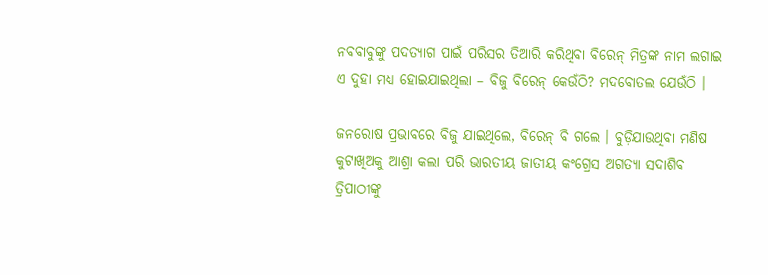ନବବାବୁଙ୍କୁ ପଦତ୍ୟାଗ ପାଇଁ ପରିସର ତିଆରି କରିଥିବା ବିରେନ୍ ମିତ୍ରଙ୍କ ନାମ ଲଗାଇ ଏ ଦୁହା ମଧ୍ୟ ହୋଇଯାଇଥିଲା – ବିଜୁ ବିରେନ୍ କେଉଁଠି? ମଦବୋତଲ ଯେଉଁଠି ।

ଜନରୋଷ ପ୍ରଭାବରେ ବିଜୁ ଯାଇଥିଲେ, ବିରେନ୍ ବି ଗଲେ । ବୁଡ଼ିଯାଉଥିବା ମଣିଷ କୁଟାଖିଅକୁ ଆଶ୍ରା କଲା ପରି ଭାରତୀୟ ଜାତୀୟ କଂଗ୍ରେସ ଅଗତ୍ୟା ସଦାଶିବ ତ୍ରିପାଠୀଙ୍କୁ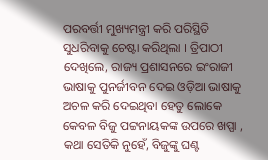ପରବର୍ତ୍ତୀ ମୁଖ୍ୟମନ୍ତ୍ରୀ କରି ପରିସ୍ଥିତି ସୁଧରିବାକୁ ଚେଷ୍ଟା କରିଥିଲା । ତ୍ରିପାଠୀ ଦେଖିଲେ, ରାଜ୍ୟ ପ୍ରଶାସନରେ ଇଂରାଜୀ ଭାଷାକୁ ପୁନର୍ଜୀବନ ଦେଇ ଓଡ଼ିଆ ଭାଷାକୁ ଅଚଳ କରି ଦେଇଥିବା ହେତୁ ଲୋକେ କେବଳ ବିଜୁ ପଟ୍ଟନାୟକଙ୍କ ଉପରେ ଖପ୍ପା , କଥା ସେତିକି ନୁହେଁ, ବିଜୁଙ୍କୁ ଘଣ୍ଟ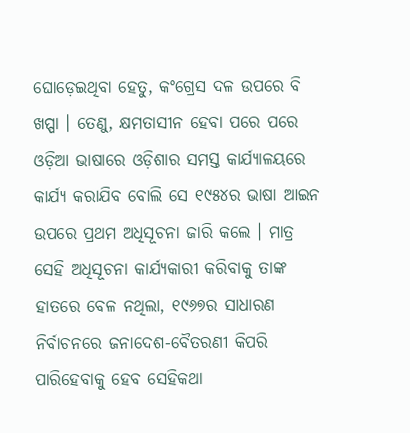ଘୋଡ଼େଇଥିବା ହେତୁ, କଂଗ୍ରେସ ଦଳ ଉପରେ ବି ଖପ୍ପା । ତେଣୁ, କ୍ଷମତାସୀନ ହେବା ପରେ ପରେ ଓଡ଼ିଆ ଭାଷାରେ ଓଡ଼ିଶାର ସମସ୍ତ କାର୍ଯ୍ୟାଳୟରେ କାର୍ଯ୍ୟ କରାଯିବ ବୋଲି ସେ ୧୯୫୪ର ଭାଷା ଆଇନ ଉପରେ ପ୍ରଥମ ଅଧିସୂଚନା ଜାରି କଲେ । ମାତ୍ର ସେହି ଅଧିସୂଚନା କାର୍ଯ୍ୟକାରୀ କରିବାକୁ ତାଙ୍କ ହାତରେ ବେଳ ନଥିଲା, ୧୯୬୭ର ସାଧାରଣ ନିର୍ବାଚନରେ ଜନାଦେଶ-ବୈତରଣୀ କିପରି ପାରିହେବାକୁ ହେବ ସେହିକଥା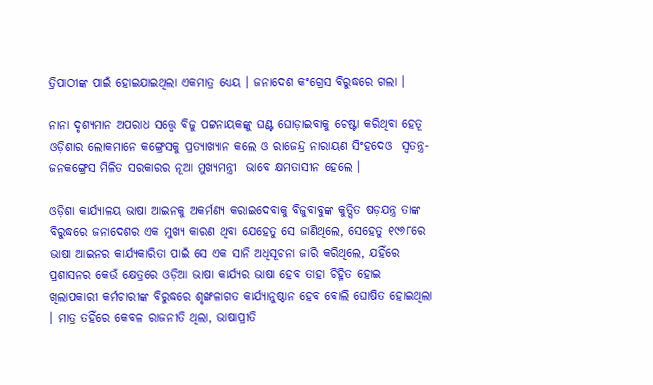ତ୍ରିପାଠୀଙ୍କ ପାଇଁ ହୋଇଯାଇଥିଲା ଏକମାତ୍ର ଧ୍ୟେୟ । ଜନାଦେଶ କଂଗ୍ରେସ ବିରୁଦ୍ଧରେ ଗଲା ।

ନାନା ଦୃଶ୍ୟମାନ ଅପରାଧ ସତ୍ତ୍ବେ ବିଜୁ ପଟ୍ଟନାୟକଙ୍କୁ ଘଣ୍ଟ ଘୋଡ଼ାଇବାକୁ ଚେଷ୍ଟା କରିଥିବା ହେତୂ ଓଡ଼ିଶାର ଲୋକମାନେ କଙ୍ଗ୍ରେସକୁ ପ୍ରତ୍ୟାଖ୍ୟାନ କଲେ ଓ ରାଜେନ୍ଦ୍ର ନାରାୟଣ ସିଂହଦେଓ  ସ୍ଵତନ୍ତ୍ର-ଜନକଙ୍ଗ୍ରେସ ମିଳିତ ସରକାରର ନୂଆ ମୁଖ୍ୟମନ୍ତ୍ରୀ  ଭାବେ କ୍ଷମତାସୀନ ହେଲେ ।

ଓଡ଼ିଶା କାର୍ଯ୍ୟାଳୟ ଭାଷା ଆଇନକୁ ଅକର୍ମଣ୍ୟ କରାଇଦେବାକୁ ବିଜୁବାବୁଙ୍କ କୁତ୍ସିତ ଷଡ଼ଯନ୍ତ୍ର ତାଙ୍କ ବିରୁଦ୍ଧରେ ଜନାଦେଶର ଏକ ମୁଖ୍ୟ କାରଣ ଥିବା ଯେହେତୁ ସେ ଜାଣିଥିଲେ, ସେହେତୁ ୧୯୬୮ରେ ଭାଷା ଆଇନର କାର୍ଯ୍ୟକାରିତା ପାଇଁ ସେ ଏକ ସାନି ଅଧିସୂଚନା ଜାରି କରିଥିଲେ, ଯହିଁରେ ପ୍ରଶାସନର କେଉଁ କ୍ଷେତ୍ରରେ ଓଡ଼ିଆ ଭାଷା କାର୍ଯ୍ୟର ଭାଷା ହେବ ତାହା ଚିହ୍ନିତ ହୋଇ ଖିଲାପକାରୀ କର୍ମଚାରୀଙ୍କ ବିରୁଦ୍ଧରେ ଶୃଙ୍ଖଳାଗତ କାର୍ଯ୍ୟାନୁଷ୍ଠାନ ହେବ ବୋଲି ଘୋଷିତ ହୋଇଥିଲା । ମାତ୍ର ତହିଁରେ କେବଳ ରାଜନୀତି ଥିଲା, ଭାଷାପ୍ରୀତି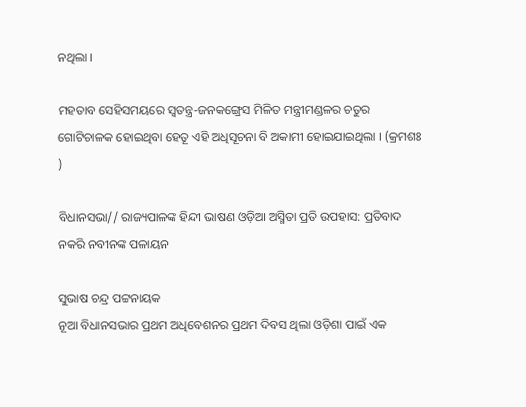ନଥିଲା ।

ମହତାବ ସେହିସମୟରେ ସ୍ବତନ୍ତ୍ର-ଜନକଙ୍ଗ୍ରେସ ମିଳିତ ମନ୍ତ୍ରୀମଣ୍ଡଳର ଚତୁର ଗୋଟିଚାଳକ ହୋଇଥିବା ହେତୂ ଏହି ଅଧିସୂଚନା ବି ଅକାମୀ ହୋଇଯାଇଥିଲା । (କ୍ରମଶଃ )

ବିଧାନସଭା// ରାଜ୍ୟପାଳଙ୍କ ହିନ୍ଦୀ ଭାଷଣ ଓଡ଼ିଆ ଅସ୍ମିତା ପ୍ରତି ଉପହାସ: ପ୍ରତିବାଦ ନକରି ନବୀନଙ୍କ ପଳାୟନ

ସୁଭାଷ ଚନ୍ଦ୍ର ପଟ୍ଟନାୟକ
ନୂଆ ବିଧାନସଭାର ପ୍ରଥମ ଅଧିବେଶନର ପ୍ରଥମ ଦିବସ ଥିଲା ଓଡ଼ିଶା ପାଇଁ ଏକ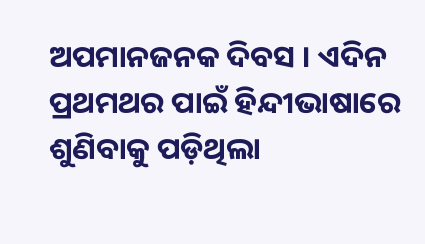ଅପମାନଜନକ ଦିବସ । ଏଦିନ ପ୍ରଥମଥର ପାଇଁ ହିନ୍ଦୀଭାଷାରେ ଶୁଣିବାକୁ ପଡ଼ିଥିଲା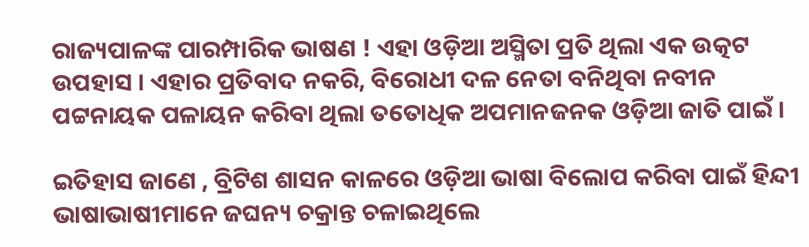ରାଜ୍ୟପାଳଙ୍କ ପାରମ୍ପାରିକ ଭାଷଣ ! ଏହା ଓଡ଼ିଆ ଅସ୍ମିତା ପ୍ରତି ଥିଲା ଏକ ଉତ୍କଟ ଉପହାସ । ଏହାର ପ୍ରତିବାଦ ନକରି, ବିରୋଧୀ ଦଳ ନେତା ବନିଥିବା ନବୀନ ପଟ୍ଟନାୟକ ପଳାୟନ କରିବା ଥିଲା ତତୋଧିକ ଅପମାନଜନକ ଓଡ଼ିଆ ଜାତି ପାଇଁ ।

ଇତିହାସ ଜାଣେ , ବ୍ରିଟିଶ ଶାସନ କାଳରେ ଓଡ଼ିଆ ଭାଷା ବିଲୋପ କରିବା ପାଇଁ ହିନ୍ଦୀ ଭାଷାଭାଷୀମାନେ ଜଘନ୍ୟ ଚକ୍ରାନ୍ତ ଚଳାଇଥିଲେ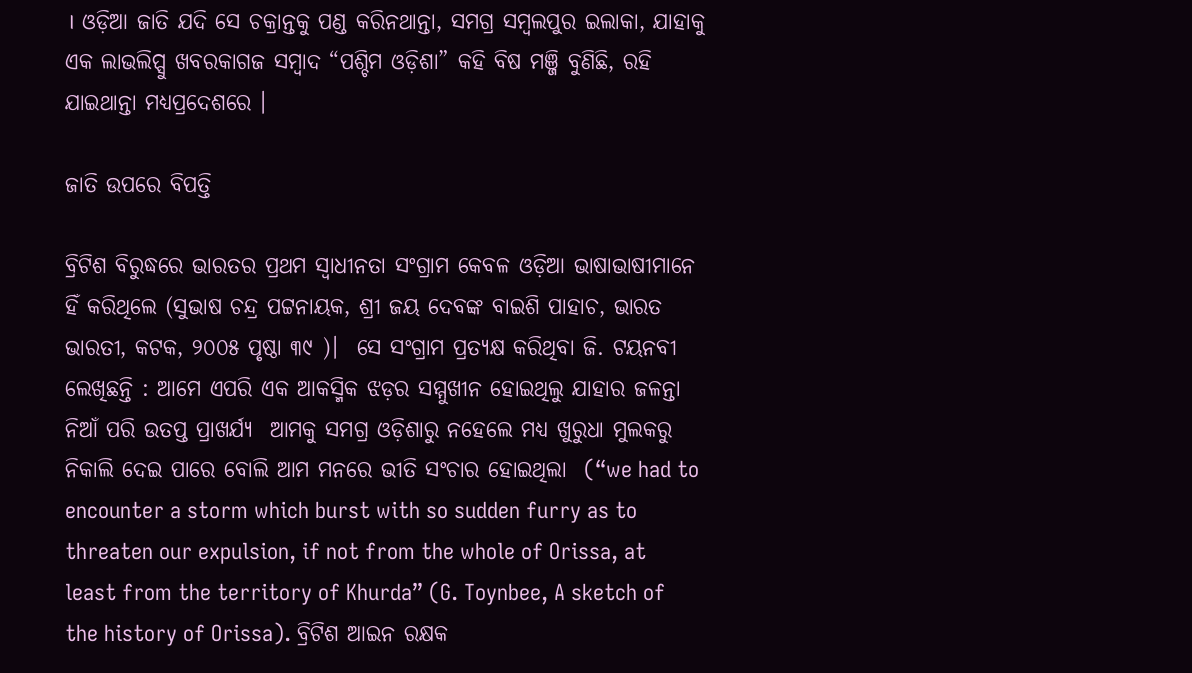। ଓଡ଼ିଆ ଜାତି ଯଦି ସେ ଚକ୍ରାନ୍ତକୁ ପଣ୍ଡ କରିନଥାନ୍ତା, ସମଗ୍ର ସମ୍ବଲପୁର ଇଲାକା, ଯାହାକୁ ଏକ ଲାଭଲିପ୍ସୁ ଖବରକାଗଜ ସମ୍ବାଦ “ପଶ୍ଚିମ ଓଡ଼ିଶା” କହି ବିଷ ମଞ୍ଜି ବୁଣିଛି, ରହି ଯାଇଥାନ୍ତା ମଧ୍ୟପ୍ରଦେଶରେ ।

ଜାତି ଉପରେ ବିପତ୍ତି

ବ୍ରିଟିଶ ବିରୁଦ୍ଧରେ ଭାରତର ପ୍ରଥମ ସ୍ଵାଧୀନତା ସଂଗ୍ରାମ କେବଳ ଓଡ଼ିଆ ଭାଷାଭାଷୀମାନେ ହିଁ କରିଥିଲେ (ସୁଭାଷ ଚନ୍ଦ୍ର ପଟ୍ଟନାୟକ, ଶ୍ରୀ ଜୟ ଦେବଙ୍କ ବାଇଶି ପାହାଚ, ଭାରତ ଭାରତୀ, କଟକ, ୨୦୦୫ ପୃଷ୍ଠା ୩୯ )।  ସେ ସଂଗ୍ରାମ ପ୍ରତ୍ଯକ୍ଷ କରିଥିବା ଜି. ଟୟନବୀ ଲେଖିଛନ୍ତି : ଆମେ ଏପରି ଏକ ଆକସ୍ମିକ ଝଡ଼ର ସମ୍ମୁଖୀନ ହୋଇଥିଲୁ ଯାହାର ଜଳନ୍ତା ନିଆଁ ପରି ଉତପ୍ତ ପ୍ରାଖର୍ଯ୍ୟ  ଆମକୁ ସମଗ୍ର ଓଡ଼ିଶାରୁ ନହେଲେ ମଧ୍ୟ ଖୁରୁଧା ମୁଲକରୁ ନିକାଲି ଦେଇ ପାରେ ବୋଲି ଆମ ମନରେ ଭୀତି ସଂଚାର ହୋଇଥିଲା  (“we had to encounter a storm which burst with so sudden furry as to threaten our expulsion, if not from the whole of Orissa, at least from the territory of Khurda” (G. Toynbee, A sketch of the history of Orissa). ବ୍ରିଟିଶ ଆଇନ ରକ୍ଷକ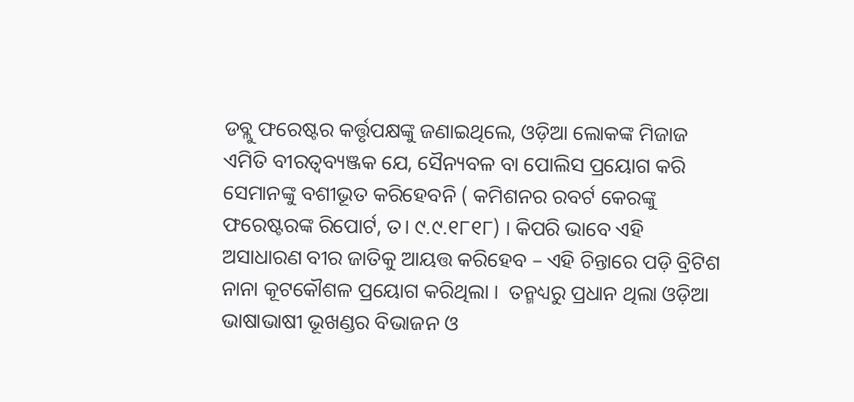ଡବ୍ଲୁ ଫରେଷ୍ଟର କର୍ତ୍ତୃପକ୍ଷଙ୍କୁ ଜଣାଇଥିଲେ, ଓଡ଼ିଆ ଲୋକଙ୍କ ମିଜାଜ ଏମିତି ବୀରତ୍ଵବ୍ୟଞ୍ଜକ ଯେ, ସୈନ୍ୟବଳ ବା ପୋଲିସ ପ୍ରୟୋଗ କରି ସେମାନଙ୍କୁ ବଶୀଭୂତ କରିହେବନି ( କମିଶନର ରବର୍ଟ କେରଙ୍କୁ ଫରେଷ୍ଟରଙ୍କ ରିପୋର୍ଟ, ତ। ୯.୯.୧୮୧୮) । କିପରି ଭାବେ ଏହି ଅସାଧାରଣ ବୀର ଜାତିକୁ ଆୟତ୍ତ କରିହେବ – ଏହି ଚିନ୍ତାରେ ପଡ଼ି ବ୍ରିଟିଶ ନାନା କୂଟକୌଶଳ ପ୍ରୟୋଗ କରିଥିଲା ।  ତନ୍ମଧ୍ୟରୁ ପ୍ରଧାନ ଥିଲା ଓଡ଼ିଆ ଭାଷାଭାଷୀ ଭୂଖଣ୍ଡର ବିଭାଜନ ଓ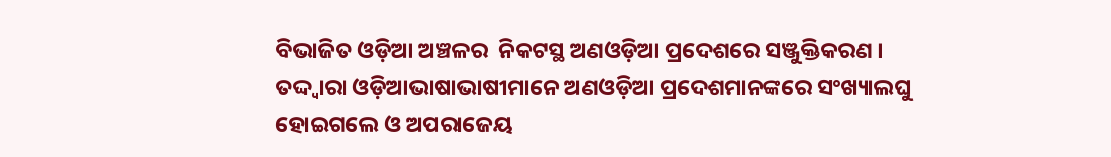ବିଭାଜିତ ଓଡ଼ିଆ ଅଞ୍ଚଳର  ନିକଟସ୍ଥ ଅଣଓଡ଼ିଆ ପ୍ରଦେଶରେ ସଞ୍ଜୁକ୍ତିକରଣ । ତଦ୍ଦ୍ଵାରା ଓଡ଼ିଆଭାଷାଭାଷୀମାନେ ଅଣଓଡ଼ିଆ ପ୍ରଦେଶମାନଙ୍କରେ ସଂଖ୍ୟାଲଘୁ ହୋଇଗଲେ ଓ ଅପରାଜେୟ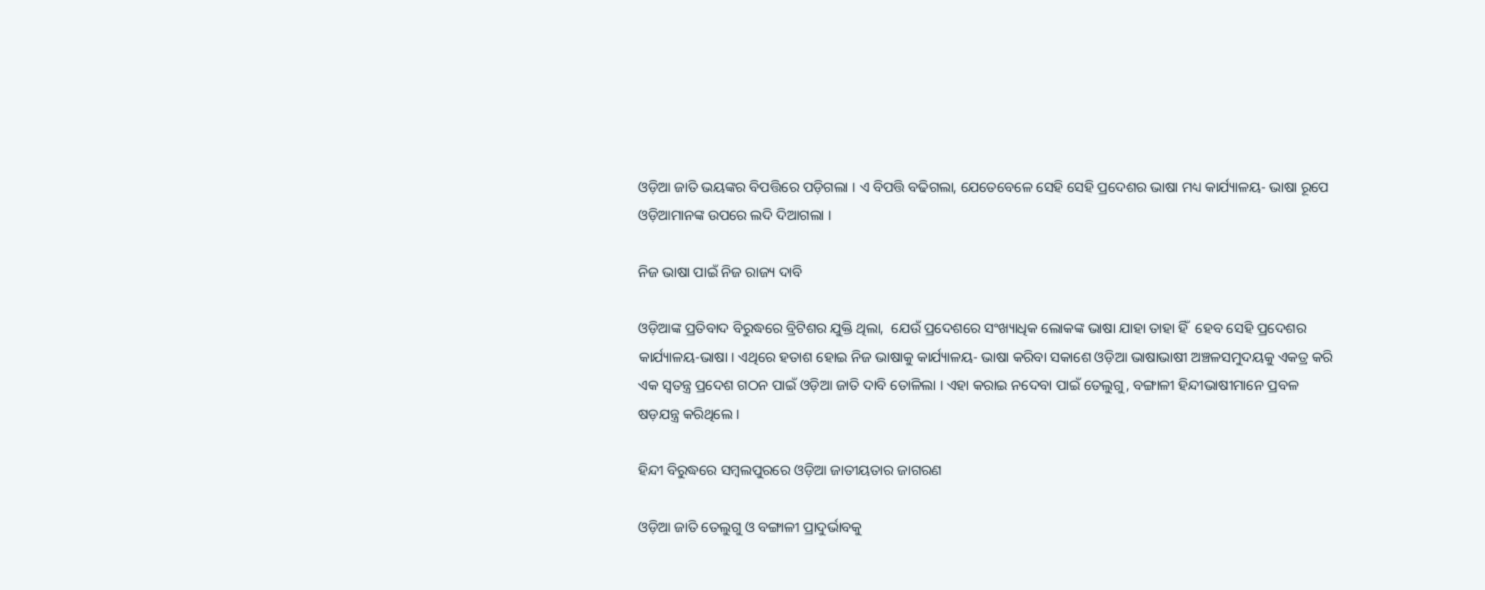ଓଡ଼ିଆ ଜାତି ଭୟଙ୍କର ବିପତ୍ତିରେ ପଡ଼ିଗଲା । ଏ ବିପତ୍ତି ବଢିଗଲା, ଯେତେବେଳେ ସେହି ସେହି ପ୍ରଦେଶର ଭାଷା ମଧ୍ୟ କାର୍ଯ୍ୟାଳୟ- ଭାଷା ରୂପେ ଓଡ଼ିଆମାନଙ୍କ ଉପରେ ଲଦି ଦିଆଗଲା ।

ନିଜ ଭାଷା ପାଇଁ ନିଜ ରାଜ୍ୟ ଦାବି

ଓଡ଼ିଆଙ୍କ ପ୍ରତିବାଦ ବିରୁଦ୍ଧରେ ବ୍ରିଟିଶର ଯୁକ୍ତି ଥିଲା,  ଯେଉଁ ପ୍ରଦେଶରେ ସଂଖ୍ୟାଧିକ ଲୋକଙ୍କ ଭାଷା ଯାହା ତାହା ହିଁ  ହେବ ସେହି ପ୍ରଦେଶର କାର୍ଯ୍ୟାଳୟ-ଭାଷା । ଏଥିରେ ହତାଶ ହୋଇ ନିଜ ଭାଷାକୁ କାର୍ଯ୍ୟାଳୟ- ଭାଷା କରିବା ସକାଶେ ଓଡ଼ିଆ ଭାଷାଭାଷୀ ଅଞ୍ଚଳସମୁଦୟକୁ ଏକତ୍ର କରି ଏକ ସ୍ଵତନ୍ତ୍ର ପ୍ରଦେଶ ଗଠନ ପାଇଁ ଓଡ଼ିଆ ଜାତି ଦାବି ତୋଳିଲା । ଏହା କରାଇ ନଦେବା ପାଇଁ ତେଲୁଗୁ, ବଙ୍ଗାଳୀ ହିନ୍ଦୀଭାଷୀମାନେ ପ୍ରବଳ ଷଡ଼ଯନ୍ତ୍ର କରିଥିଲେ ।

ହିନ୍ଦୀ ବିରୁଦ୍ଧରେ ସମ୍ବଲପୁରରେ ଓଡ଼ିଆ ଜାତୀୟତାର ଜାଗରଣ

ଓଡ଼ିଆ ଜାତି ତେଲୁଗୁ ଓ ବଙ୍ଗାଳୀ ପ୍ରାଦୁର୍ଭାବକୁ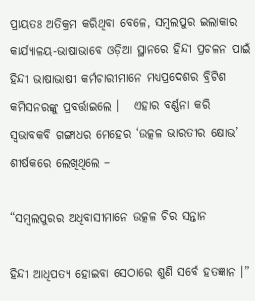ପ୍ରାୟତଃ ଅତିକ୍ରମ କରିଥିବା ବେଳେ, ସମ୍ବଲପୁର ଇଲାକାର କାର୍ଯ୍ୟାଳୟ-ଭାଷାଭାବେ ଓଡ଼ିଆ ସ୍ଥାନରେ ହିନ୍ଦୀ ପ୍ରଚଳନ ପାଇଁ ହିନ୍ଦୀ ଭାଷାଭାଷୀ କର୍ମଚାରୀମାନେ ମଧ୍ୟପ୍ରଦେଶର ବ୍ରିଟିଶ କମିସନରଙ୍କୁ ପ୍ରବର୍ତ୍ତାଇଲେ ।   ଏହାର ବର୍ଣ୍ଣନା କରି ସ୍ଵଭାବକବି ଗଙ୍ଗାଧର ମେହେର ‘ଉତ୍କଳ ଭାରତୀର କ୍ଷୋଭ’ ଶୀର୍ଷକରେ ଲେଖିଥିଲେ –

“ସମ୍ବଲପୁରର ଅଧିବାସୀମାନେ ଉତ୍କଳ ଚିର ସନ୍ତାନ

ହିନ୍ଦୀ ଆଧିପତ୍ୟ ହୋଇବା ସେଠାରେ ଶୁଣି ସର୍ବେ ହତଜ୍ଞାନ ।”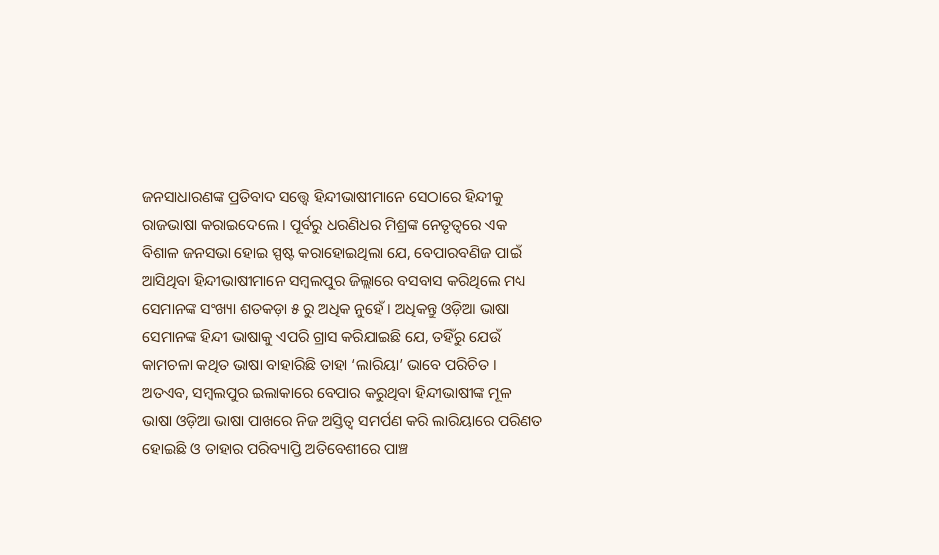ଜନସାଧାରଣଙ୍କ ପ୍ରତିବାଦ ସତ୍ତ୍ୱେ ହିନ୍ଦୀଭାଷୀମାନେ ସେଠାରେ ହିନ୍ଦୀକୁ ରାଜଭାଷା କରାଇଦେଲେ । ପୂର୍ବରୁ ଧରଣିଧର ମିଶ୍ରଙ୍କ ନେତୃତ୍ବରେ ଏକ ବିଶାଳ ଜନସଭା ହୋଇ ସ୍ପଷ୍ଟ କରାହୋଇଥିଲା ଯେ, ବେପାରବଣିଜ ପାଇଁ ଆସିଥିବା ହିନ୍ଦୀଭାଷୀମାନେ ସମ୍ବଲପୁର ଜିଲ୍ଲାରେ ବସବାସ କରିଥିଲେ ମଧ୍ୟ ସେମାନଙ୍କ ସଂଖ୍ୟା ଶତକଡ଼ା ୫ ରୁ ଅଧିକ ନୁହେଁ । ଅଧିକନ୍ତୁ ଓଡ଼ିଆ ଭାଷା ସେମାନଙ୍କ ହିନ୍ଦୀ ଭାଷାକୁ ଏପରି ଗ୍ରାସ କରିଯାଇଛି ଯେ, ତହିଁରୁ ଯେଉଁ କାମଚଳା କଥିତ ଭାଷା ବାହାରିଛି ତାହା ‘ଲାରିୟା’ ଭାବେ ପରିଚିତ । ଅତଏବ, ସମ୍ବଲପୁର ଇଲାକାରେ ବେପାର କରୁଥିବା ହିନ୍ଦୀଭାଷୀଙ୍କ ମୂଳ ଭାଷା ଓଡ଼ିଆ ଭାଷା ପାଖରେ ନିଜ ଅସ୍ତିତ୍ଵ ସମର୍ପଣ କରି ଲାରିୟାରେ ପରିଣତ ହୋଇଛି ଓ ତାହାର ପରିବ୍ୟାପ୍ତି ଅତିବେଶୀରେ ପାଞ୍ଚ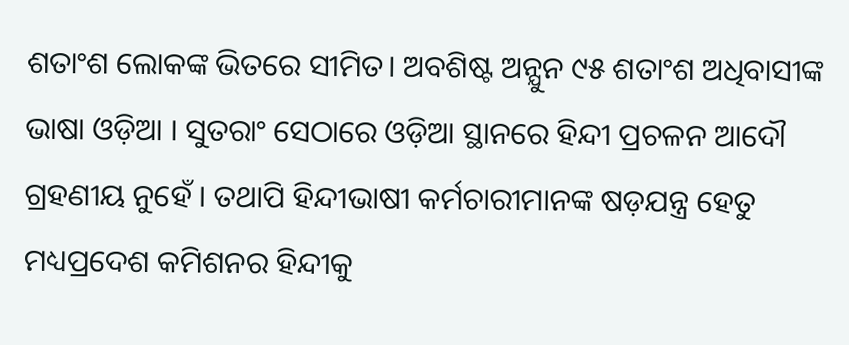ଶତାଂଶ ଲୋକଙ୍କ ଭିତରେ ସୀମିତ। ଅବଶିଷ୍ଟ ଅନ୍ଯୁନ ୯୫ ଶତାଂଶ ଅଧିବାସୀଙ୍କ ଭାଷା ଓଡ଼ିଆ । ସୁତରାଂ ସେଠାରେ ଓଡ଼ିଆ ସ୍ଥାନରେ ହିନ୍ଦୀ ପ୍ରଚଳନ ଆଦୌ ଗ୍ରହଣୀୟ ନୁହେଁ । ତଥାପି ହିନ୍ଦୀଭାଷୀ କର୍ମଚାରୀମାନଙ୍କ ଷଡ଼ଯନ୍ତ୍ର ହେତୁ ମଧ୍ୟପ୍ରଦେଶ କମିଶନର ହିନ୍ଦୀକୁ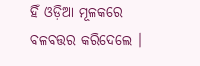ହିଁ ଓଡ଼ିଆ ମୂଳକରେ ବଳବତ୍ତର କରିଦେଲେ ।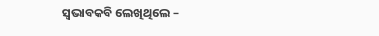ସ୍ଵଭାବକବି ଲେଖିଥିଲେ –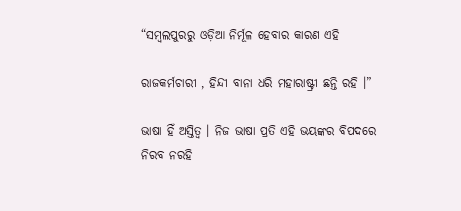“ସମ୍ବଲପୁରରୁ ଓଡ଼ିଆ ନିର୍ମୂଳ ହେବାର କାରଣ ଏହି

ରାଜକର୍ମଚାରୀ , ହିନ୍ଦୀ ବାନା ଧରି ମହାରାଷ୍ଟ୍ରୀ ଛନ୍ତି ରହି ।”

ଭାଷା ହିଁ ଅସ୍ତିତ୍ଵ । ନିଜ ଭାଷା ପ୍ରତି ଏହି ଭୟଙ୍କର ବିପଦରେ ନିରବ ନରହି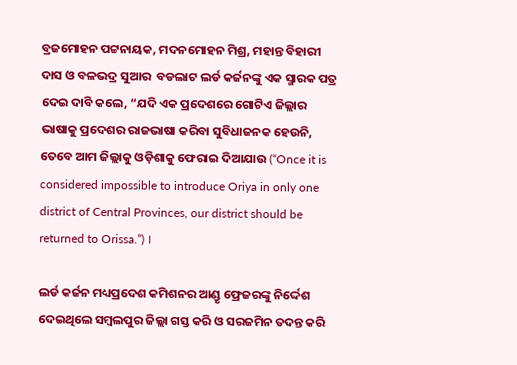ବ୍ରଜମୋହନ ପଟ୍ଟନାୟକ, ମଦନମୋହନ ମିଶ୍ର, ମହାନ୍ତ ବିହାରୀ ଦାସ ଓ ବଳଭଦ୍ର ସୁଆର  ବଡଲାଟ ଲର୍ଡ କର୍ଜନଙ୍କୁ ଏକ ସ୍ମାରକ ପତ୍ର ଦେଇ ଦାବି କଲେ, “ଯଦି ଏକ ପ୍ରଦେଶରେ ଗୋଟିଏ ଜିଲ୍ଲାର ଭାଷାକୁ ପ୍ରଦେଶର ରାଜଭାଷା କରିବା ସୁବିଧାଜନକ ହେଉନି, ତେବେ ଆମ ଜିଲ୍ଲାକୁ ଓଡ଼ିଶାକୁ ଫେରାଇ ଦିଆଯାଉ (“Once it is considered impossible to introduce Oriya in only one district of Central Provinces, our district should be returned to Orissa.”) ।

ଲର୍ଡ କର୍ଜନ ମଧ୍ୟପ୍ରଦେଶ କମିଶନର ଆଣ୍ଡୃ ଫ୍ରେଜରଙ୍କୁ ନିର୍ଦ୍ଦେଶ ଦେଇଥିଲେ ସମ୍ବଲପୁର ଜିଲ୍ଲା ଗସ୍ତ କରି ଓ ସରଜମିନ ତଦନ୍ତ କରି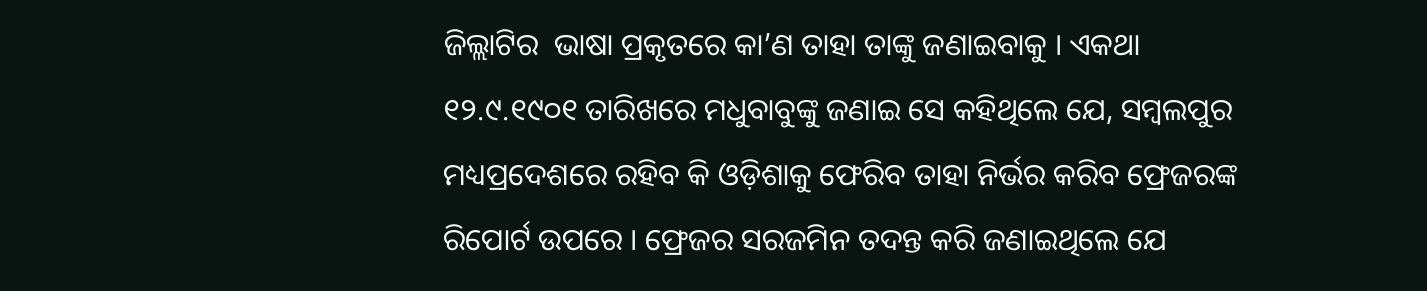ଜିଲ୍ଲାଟିର  ଭାଷା ପ୍ରକୃତରେ କା’ଣ ତାହା ତାଙ୍କୁ ଜଣାଇବାକୁ । ଏକଥା ୧୨.୯.୧୯୦୧ ତାରିଖରେ ମଧୁବାବୁଙ୍କୁ ଜଣାଇ ସେ କହିଥିଲେ ଯେ, ସମ୍ବଲପୁର ମଧ୍ୟପ୍ରଦେଶରେ ରହିବ କି ଓଡ଼ିଶାକୁ ଫେରିବ ତାହା ନିର୍ଭର କରିବ ଫ୍ରେଜରଙ୍କ ରିପୋର୍ଟ ଉପରେ । ଫ୍ରେଜର ସରଜମିନ ତଦନ୍ତ କରି ଜଣାଇଥିଲେ ଯେ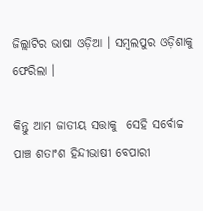ଜିଲ୍ଲାଟିର ଭାଷା ଓଡ଼ିଆ । ସମ୍ବଲପୁର ଓଡ଼ିଶାକୁ ଫେରିଲା ।

କିନ୍ତୁ ଆମ ଜାତୀୟ ସତ୍ତାକୁ  ସେହି ସର୍ବୋଚ୍ଚ ପାଞ୍ଚ ଶତାଂଶ ହିନ୍ଦୀଭାଷୀ ବେପାରୀ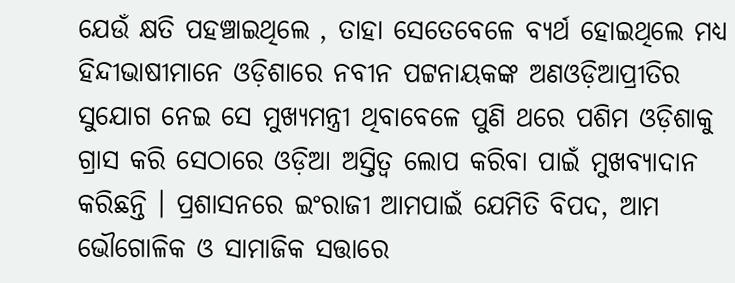ଯେଉଁ କ୍ଷତି ପହଞ୍ଚାଇଥିଲେ , ତାହା ସେତେବେଳେ ବ୍ୟର୍ଥ ହୋଇଥିଲେ ମଧ୍ୟ ହିନ୍ଦୀଭାଷୀମାନେ ଓଡ଼ିଶାରେ ନବୀନ ପଟ୍ଟନାୟକଙ୍କ ଅଣଓଡ଼ିଆପ୍ରୀତିର ସୁଯୋଗ ନେଇ ସେ ମୁଖ୍ୟମନ୍ତ୍ରୀ ଥିବାବେଳେ ପୁଣି ଥରେ ପଶିମ ଓଡ଼ିଶାକୁ ଗ୍ରାସ କରି ସେଠାରେ ଓଡ଼ିଆ ଅସ୍ତିତ୍ଵ ଲୋପ କରିବା ପାଇଁ ମୁଖବ୍ୟାଦାନ କରିଛନ୍ତି । ପ୍ରଶାସନରେ ଇଂରାଜୀ ଆମପାଇଁ ଯେମିତି ବିପଦ, ଆମ ଭୌଗୋଳିକ ଓ ସାମାଜିକ ସତ୍ତାରେ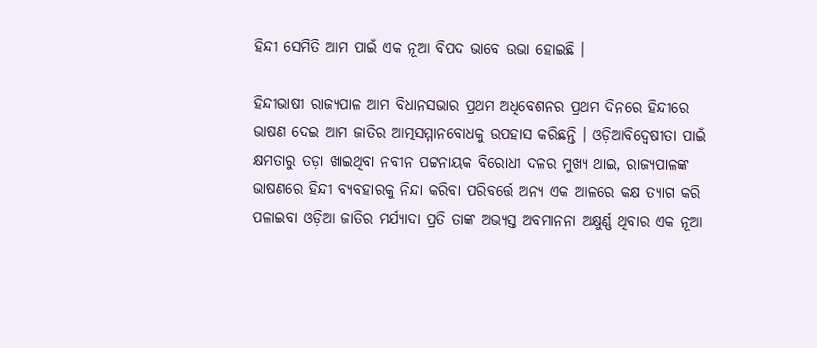ହିନ୍ଦୀ ସେମିତି ଆମ ପାଇଁ ଏକ ନୂଆ ବିପଦ ଭାବେ ଉଭା ହୋଇଛି ।

ହିନ୍ଦୀଭାଷୀ ରାଜ୍ୟପାଳ ଆମ ବିଧାନସଭାର ପ୍ରଥମ ଅଧିବେଶନର ପ୍ରଥମ ଦିନରେ ହିନ୍ଦୀରେ ଭାଷଣ ଦେଇ ଆମ ଜାତିର ଆତ୍ମସମ୍ମାନବୋଧକୁ ଉପହାସ କରିଛନ୍ତି । ଓଡ଼ିଆବିଦ୍ଵେଷୀତା ପାଇଁ କ୍ଷମତାରୁ ତଡ଼ା ଖାଇଥିବା ନବୀନ ପଟ୍ଟନାୟକ ବିରୋଧୀ ଦଳର ମୁଖ୍ୟ ଥାଇ, ରାଜ୍ୟପାଳଙ୍କ ଭାଷଣରେ ହିନ୍ଦୀ ବ୍ୟବହାରକୁ ନିନ୍ଦା କରିବା ପରିବର୍ତ୍ତେ ଅନ୍ୟ ଏକ ଆଳରେ କକ୍ଷ ତ୍ୟାଗ କରି ପଳାଇବା ଓଡ଼ିଆ ଜାତିର ମର୍ଯ୍ୟାଦା ପ୍ରତି ତାଙ୍କ ଅଭ୍ୟସ୍ତ ଅବମାନନା ଅକ୍ଷୁର୍ଣ୍ଣ ଥିବାର ଏକ ନୂଆ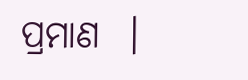ପ୍ରମାଣ  ।